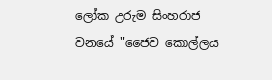ලෝක උරුම සිංහරාජ වනයේ "ජෛව කොල්ලය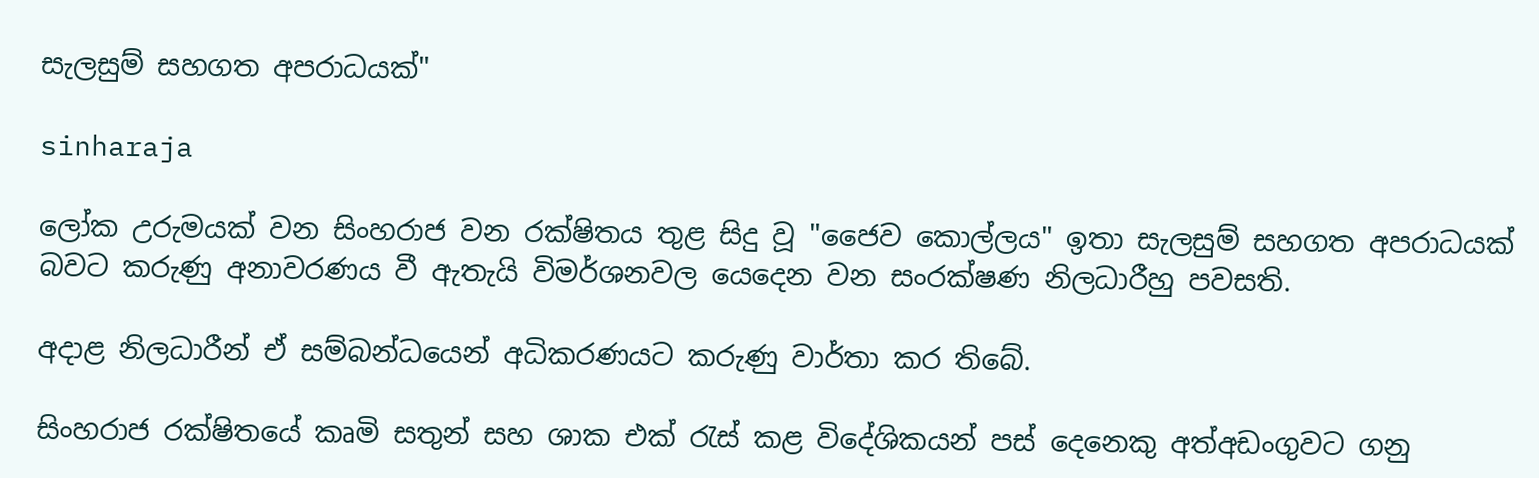සැලසුම් සහගත අපරාධයක්"

sinharaja

ලෝක උරුමයක් වන සිංහරාජ වන රක්ෂිතය තුළ සිදු වූ "ජෛව කොල්ලය" ඉතා සැලසුම් සහගත අපරාධයක් බවට කරුණු අනාවරණය වී ඇතැයි විමර්ශනවල යෙදෙන වන සංරක්ෂණ නිලධාරීහු පවසති.

අදාළ නිලධාරීන් ඒ සම්බන්ධයෙන් අධිකරණයට කරුණු වාර්තා කර තිබේ.

සිංහරාජ රක්ෂිතයේ කෘමි සතුන් සහ ශාක එක් රැස් කළ විදේශිකයන් පස් දෙනෙකු අත්අඩංගුවට ගනු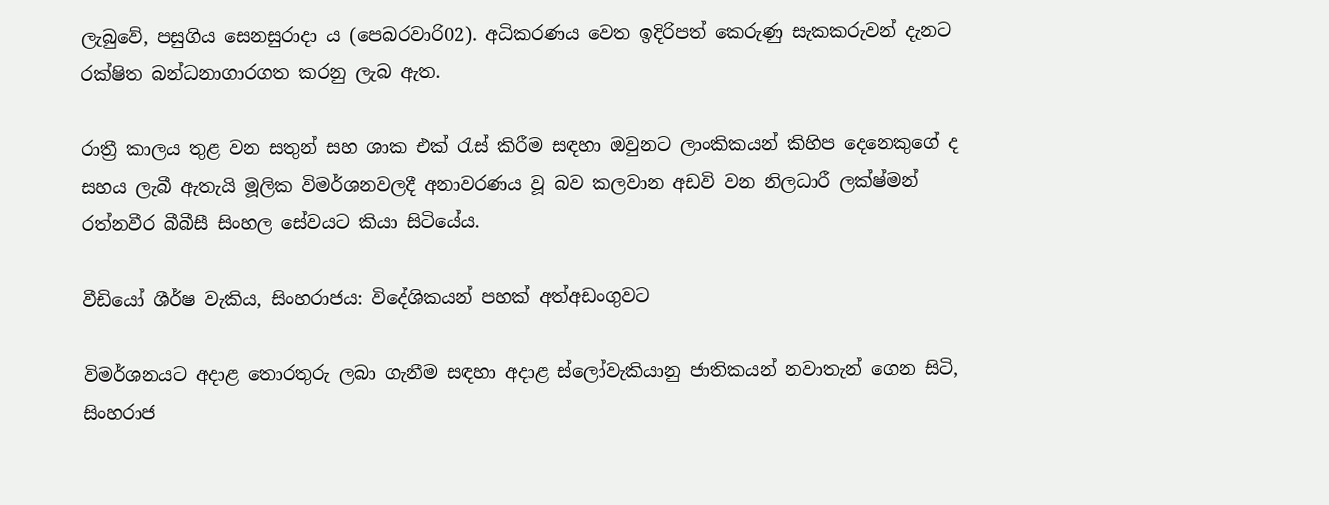ලැබුවේ, පසුගිය සෙනසුරාදා ය (පෙබරවාරි02). අධිකරණය වෙත ඉදිරිපත් කෙරුණු සැකකරුවන් දැනට රක්ෂිත බන්ධනාගාරගත කරනු ලැබ ඇත.

රාත්‍රී කාලය තුළ වන සතුන් සහ ශාක එක් රැස් කිරීම සඳහා ඔවුනට ලාංකිකයන් කිහිප දෙනෙකුගේ ද සහය ලැබී ඇතැයි මූලික විමර්ශනවලදී අනාවරණය වූ බව කලවාන අඩවි වන නිලධාරී ලක්ෂ්මන් රත්නවීර බීබීසී සිංහල සේවයට කියා සිටියේය.

වීඩියෝ ශීර්ෂ වැකිය, සිංහරාජය: විදේශිකයන් පහක් අත්අඩංගුවට

විමර්ශනයට අදාළ තොරතුරු ලබා ගැනීම සඳහා අදාළ ස්ලෝවැකියානු ජාතිකයන් නවාතැන් ගෙන සිටි, සිංහරාජ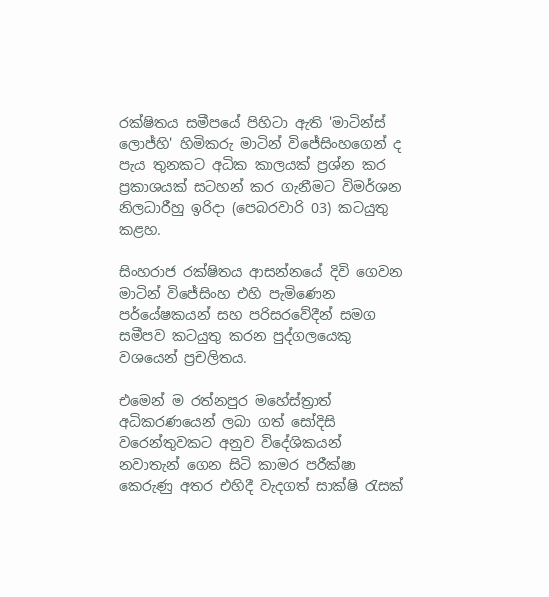රක්ෂිතය සමීපයේ පිහිටා ඇති 'මාටින්ස් ලොජ්හි' හිමිකරු මාටින් විජේසිංහගෙන් ද පැය තුනකට අධික කාලයක් ප්‍රශ්න කර ප්‍රකාශයක් සටහන් කර ගැනීමට විමර්ශන නිලධාරීහු ඉරිදා (පෙබරවාරි 03) කටයුතු කළහ.

සිංහරාජ රක්ෂිතය ආසන්නයේ දිවි ගෙවන මාටින් විජේසිංහ එහි පැමිණෙන පර්යේෂකයන් සහ පරිසරවේදීන් සමග සමීපව කටයුතු කරන පුද්ගලයෙකු වශයෙන් ප්‍රචලිතය.

එමෙන් ම රත්නපුර මහේස්ත්‍රාත් අධිකරණයෙන් ලබා ගත් සෝදිසි වරෙන්තුවකට අනුව විදේශිකයන් නවාතැන් ගෙන සිටි කාමර පරීක්ෂා කෙරුණු අතර එහිදී වැදගත් සාක්ෂි රැසක්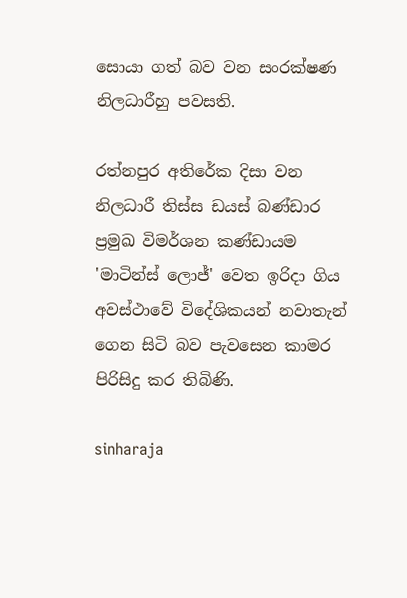සොයා ගත් බව වන සංරක්ෂණ නිලධාරීහු පවසති.

රත්නපුර අතිරේක දිසා වන නිලධාරී තිස්ස ඩයස් බණ්ඩාර ප්‍රමුඛ විමර්ශන කණ්ඩායම 'මාටින්ස් ලොජ්' වෙත ඉරිදා ගිය අවස්ථාවේ විදේශිකයන් නවාතැන් ගෙන සිටි බව පැවසෙන කාමර පිරිසිදු කර තිබිණි.

sinharaja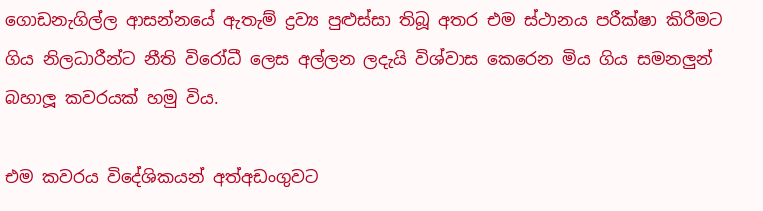ගොඩනැගිල්ල ආසන්නයේ ඇතැම් ද්‍රව්‍ය පුළුස්සා තිබූ අතර එම ස්ථානය පරීක්ෂා කිරීමට ගිය නිලධාරීන්ට නීති විරෝධී ලෙස අල්ලන ලදැයි විශ්වාස කෙරෙන මිය ගිය සමනලුන් බහාලූ කවරයක් හමු විය.

එම කවරය විදේශිකයන් අත්අඩංගුවට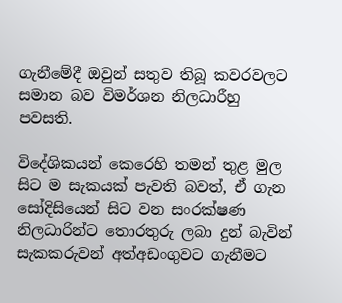ගැනීමේදී ඔවුන් සතුව තිබූ කවරවලට සමාන බව විමර්ශන නිලධාරීහු පවසති.

විදේශිකයන් කෙරෙහි තමන් තුළ මුල සිට ම සැකයක් පැවති බවත්, ඒ ගැන සෝදිසියෙන් සිට වන සංරක්ෂණ නිලධාරින්ට තොරතුරු ලබා දුන් බැවින් සැකකරුවන් අත්අඩංගුවට ගැනීමට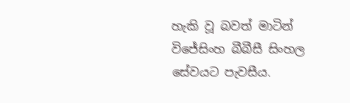හැකි වූ බවත් මාටින් විජේසිංහ බීබීසී සිංහල සේවයට පැවසීය.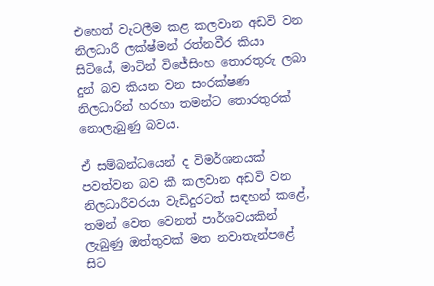එහෙත් වැටලීම කළ කලවාන අඩවි වන නිලධාරී ලක්ෂ්මන් රත්නවීර කියා සිටියේ, මාටින් විජේසිංහ තොරතුරු ලබා දුන් බව කියන වන සංරක්ෂණ නිලධාරින් හරහා තමන්ට තොරතුරක් නොලැබුණු බවය.

ඒ සම්බන්ධයෙන් ද විමර්ශනයක් පවත්වන බව කී කලවාන අඩවි වන නිලධාරීවරයා වැඩිදුරටත් සඳහන් කළේ, තමන් වෙත වෙනත් පාර්ශවයකින් ලැබුණු ඔත්තුවක් මත නවාතැන්පළේ සිට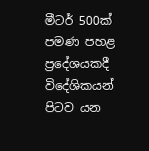මීටර් 500ක් පමණ පහළ ප්‍රදේශයකදී විදේශිකයන් පිටව යන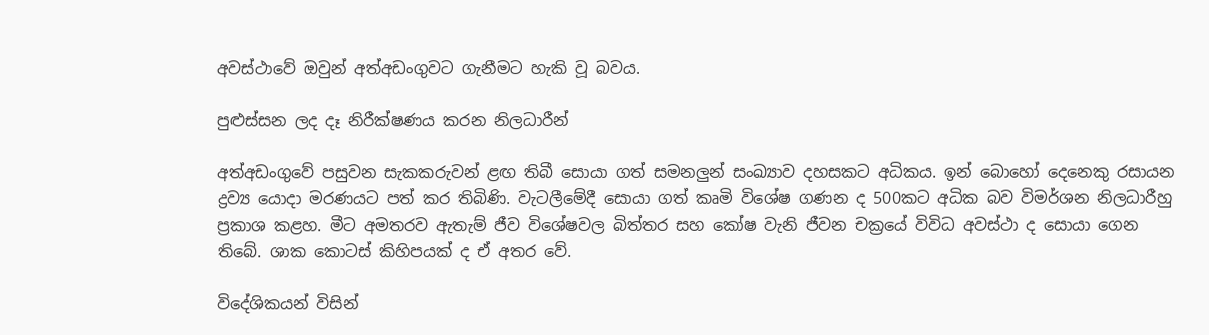අවස්ථාවේ ඔවුන් අත්අඩංගුවට ගැනීමට හැකි වූ බවය.

පුළුස්සන ලද දෑ නිරීක්ෂණය කරන නිලධාරීන්

අත්අඩංගුවේ පසුවන සැකකරුවන් ළඟ තිබී සොයා ගත් සමනලුන් සංඛ්‍යාව දහසකට අධිකය. ඉන් බොහෝ දෙනෙකු රසායන ද්‍රව්‍ය යොදා මරණයට පත් කර තිබිණි. වැටලීමේදී සොයා ගත් කෘමි විශේෂ ගණන ද 500කට අධික බව විමර්ශන නිලධාරීහු ප්‍රකාශ කළහ. මීට අමතරව ඇතැම් ජීව විශේෂවල බිත්තර සහ කෝෂ වැනි ජීවන චක්‍රයේ විවිධ අවස්ථා ද සොයා ගෙන තිබේ. ශාක කොටස් කිහිපයක් ද ඒ අතර වේ.

විදේශිකයන් විසින්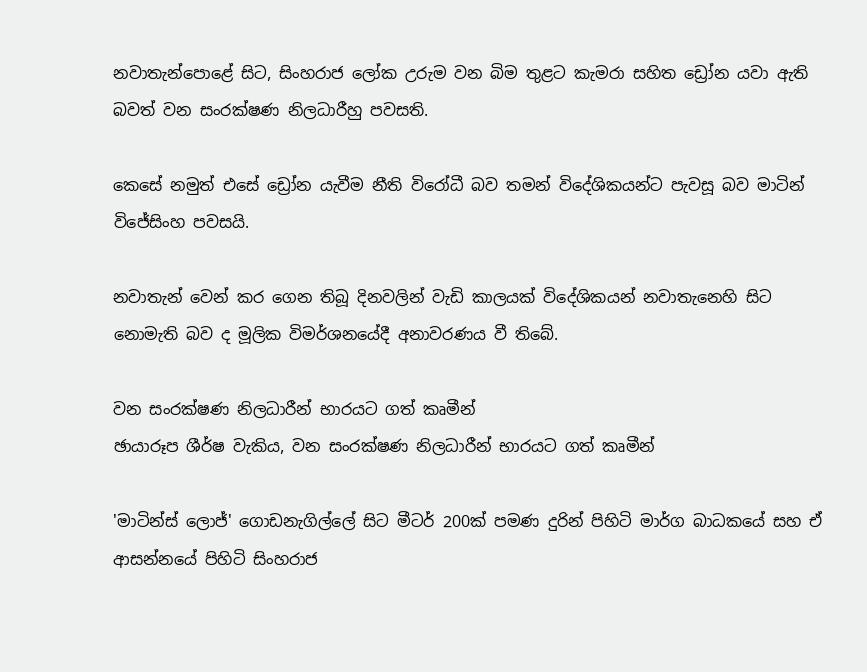නවාතැන්පොළේ සිට, සිංහරාජ ලෝක උරුම වන බිම තුළට කැමරා සහිත ඩ්‍රෝන යවා ඇති බවත් වන සංරක්ෂණ නිලධාරීහු පවසති.

කෙසේ නමුත් එසේ ඩ්‍රෝන යැවීම නීති විරෝධී බව තමන් විදේශිකයන්ට පැවසූ බව මාටින් විජේසිංහ පවසයි.

නවාතැන් වෙන් කර ගෙන තිබූ දිනවලින් වැඩි කාලයක් විදේශිකයන් නවාතැනෙහි සිට නොමැති බව ද මූලික විමර්ශනයේදී අනාවරණය වී තිබේ.

වන සංරක්ෂණ නිලධාරීන් භාරයට ගත් කෘමීන්
ඡායාරූප ශීර්ෂ වැකිය, වන සංරක්ෂණ නිලධාරීන් භාරයට ගත් කෘමීන්

'මාටින්ස් ලොජ්' ගොඩනැගිල්ලේ සිට මීටර් 200ක් පමණ දුරින් පිහිටි මාර්ග බාධකයේ සහ ඒ ආසන්නයේ පිහිටි සිංහරාජ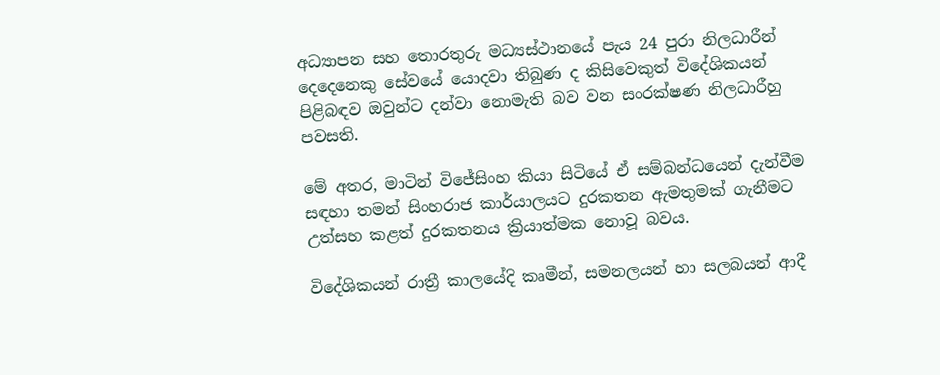අධ්‍යාපන සහ තොරතුරු මධ්‍යස්ථානයේ පැය 24 පුරා නිලධාරීන් දෙදෙනෙකු සේවයේ යොදවා තිබුණ ද කිසිවෙකුත් විදේශිකයන් පිළිබඳව ඔවුන්ට දන්වා නොමැති බව වන සංරක්ෂණ නිලධාරීහු පවසති.

මේ අතර, මාටින් විජේසිංහ කියා සිටියේ ඒ සම්බන්ධයෙන් දැන්වීම සඳහා තමන් සිංහරාජ කාර්යාලයට දුරකතන ඇමතුමක් ගැනීමට උත්සහ කළත් දුරකතනය ක්‍රියාත්මක නොවූ බවය.

විදේශිකයන් රාත්‍රී කාලයේදි කෘමීන්, සමනලයන් හා සලබයන් ආදී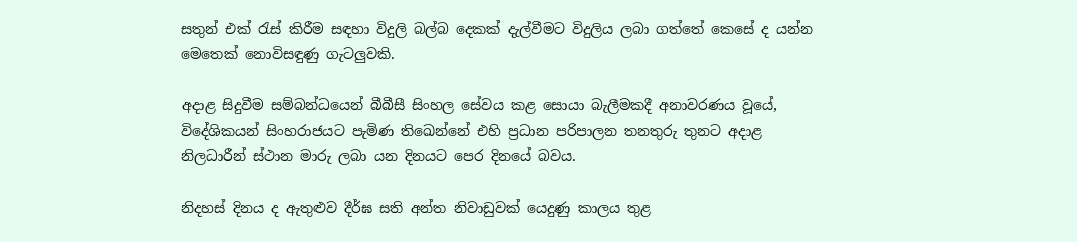සතුන් එක් රැස් කිරීම සඳහා විදුලි බල්බ දෙකක් දැල්වීමට විදුලිය ලබා ගත්තේ කෙසේ ද යන්න මෙතෙක් නොවිසඳුණු ගැටලුවකි.

අදාළ සිදුවීම සම්බන්ධයෙන් බීබීසී සිංහල සේවය කළ සොයා බැලීමකදී අනාවරණය වූයේ, විදේශිකයන් සිංහරාජයට පැමිණ තිඛෙන්නේ එහි ප්‍රධාන පරිපාලන තනතුරු තුනට අදාළ නිලධාරීන් ස්ථාන මාරු ලබා යන දිනයට පෙර දිනයේ බවය.

නිදහස් දිනය ද ඇතුළුව දීර්ඝ සති අන්ත නිවාඩුවක් යෙදුණු කාලය තුළ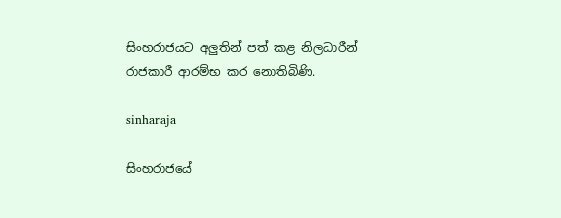සිංහරාජයට අලුතින් පත් කළ නිලධාරීන් රාජකාරී ආරම්භ කර නොතිබිණි.

sinharaja

සිංහරාජයේ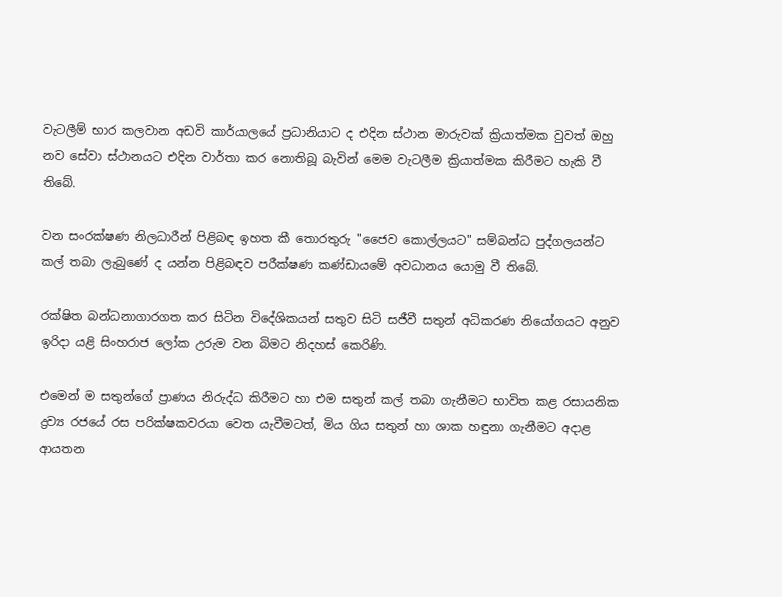වැටලීම් භාර කලවාන අඩවි කාර්යාලයේ ප්‍රධානියාට ද එදින ස්ථාන මාරුවක් ක්‍රියාත්මක වුවත් ඔහු නව සේවා ස්ථානයට එදින වාර්තා කර නොතිබූ බැවින් මෙම වැටලීම ක්‍රියාත්මක කිරීමට හැකි වී තිබේ.

වන සංරක්ෂණ නිලධාරීන් පිළිබඳ ඉහත කී තොරතුරු "ජෛව කොල්ලයට" සම්බන්ධ පුද්ගලයන්ට කල් තබා ලැබුණේ ද යන්න පිළිබඳව පරීක්ෂණ කණ්ඩායමේ අවධානය යොමු වී තිබේ.

රක්ෂිත බන්ධනාගාරගත කර සිටින විදේශිකයන් සතුව සිටි සජීවී සතුන් අධිකරණ නියෝගයට අනුව ඉරිදා යළි සිංහරාජ ලෝක උරුම වන බිමට නිදහස් කෙරිණි.

එමෙන් ම සතුන්ගේ ප්‍රාණය නිරුද්ධ කිරීමට හා එම සතුන් කල් තබා ගැනීමට භාවිත කළ රසායනික ද්‍රව්‍ය රජයේ රස පරික්ෂකවරයා වෙත යැවීමටත්, මිය ගිය සතුන් හා ශාක හඳුනා ගැනීමට අදාළ ආයතන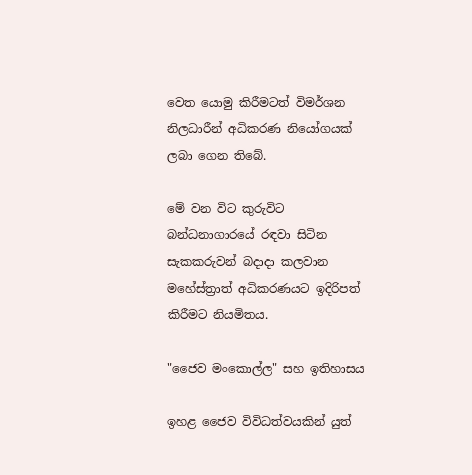වෙත යොමු කිරීමටත් විමර්ශන නිලධාරීන් අධිකරණ නියෝගයක් ලබා ගෙන තිබේ.

මේ වන විට කුරුවිට බන්ධනාගාරයේ රඳවා සිටින සැකකරුවන් බදාදා කලවාන මහේස්ත්‍රාත් අධිකරණයට ඉදිරිපත් කිරීමට නියමිතය.

"ජෛව මංකොල්ල" සහ ඉතිහාසය

ඉහළ ජෛව විවිධත්වයකින් යුත්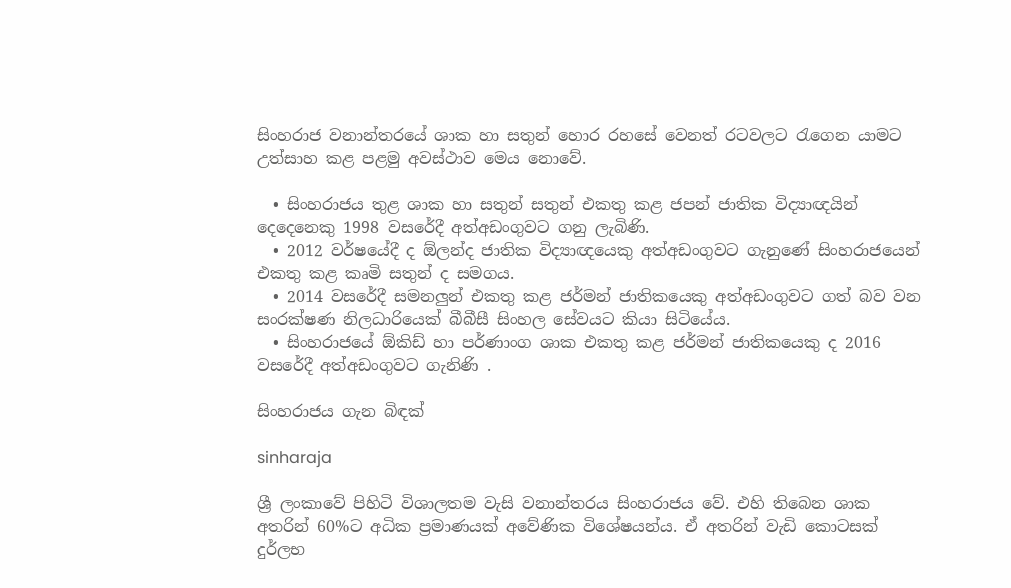සිංහරාජ වනාන්තරයේ ශාක හා සතුන් හොර රහසේ වෙනත් රටවලට රැගෙන යාමට උත්සාහ කළ පළමු අවස්ථාව මෙය නොවේ.

  • සිංහරාජය තුළ ශාක හා සතුන් සතුන් එකතු කළ ජපන් ජාතික විද්‍යාඥයින් දෙදෙනෙකු 1998 වසරේදී අත්අඩංගුවට ගනු ලැබිණි.
  • 2012 වර්ෂයේදී ද ඕලන්ද ජාතික විද්‍යාඥයෙකු අත්අඩංගුවට ගැනුණේ සිංහරාජයෙන් එකතු කළ කෘමි සතුන් ද සමගය.
  • 2014 වසරේදී සමනලුන් එකතු කළ ජර්මන් ජාතිකයෙකු අත්අඩංගුවට ගත් බව වන සංරක්ෂණ නිලධාරියෙක් බීබීසී සිංහල සේවයට කියා සිටියේය.
  • සිංහරාජයේ ඕකිඩ් හා පර්ණාංග ශාක එකතු කළ ජර්මන් ජාතිකයෙකු ද 2016 වසරේදී අත්අඩංගුවට ගැනිණි .

සිංහරාජය ගැන බිඳක්

sinharaja

ශ්‍රී ලංකාවේ පිහිටි විශාලතම වැසි වනාන්තරය සිංහරාජය වේ. එහි තිබෙන ශාක අතරින් 60%ට අධික ප්‍රමාණයක් අවේණික විශේෂයන්ය. ඒ අතරින් වැඩි කොටසක් දුර්ලභ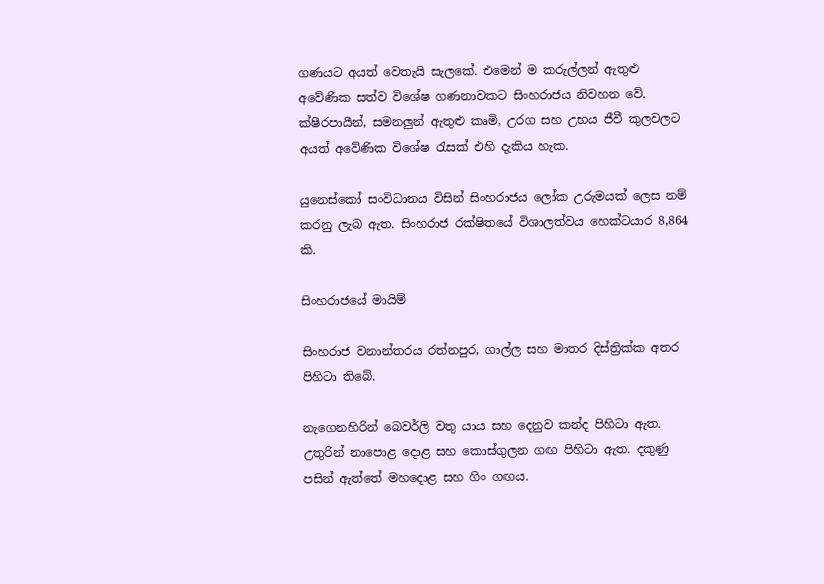ගණයට අයත් වෙතැයි සැලකේ. එමෙන් ම කරුල්ලන් ඇතුළු අවේණික සත්ව විශේෂ ගණනාවකට සිංහරාජය නිවහන වේ. ක්ෂීරපායීන්, සමනලුන් ඇතුළු කෘමි, උරග සහ උභය ජීවී කුලවලට අයත් අවේණික විශේෂ රැසක් එහි දැකිය හැක.

යුනෙස්කෝ සංවිධානය විසින් සිංහරාජය ලෝක උරුමයක් ලෙස නම් කරනු ලැබ ඇත. සිංහරාජ රක්ෂිතයේ විශාලත්වය හෙක්ටයාර 8,864 කි.

සිංහරාජයේ මායිම්

සිංහරාජ වනාන්තරය රත්නපුර, ගාල්ල සහ මාතර දිස්ත්‍රික්ක අතර පිහිටා තිබේ.

නැගෙනහිරින් බෙවර්ලි වතු යාය සහ දෙනුව කන්ද පිහිටා ඇත. උතුරින් නාපොළ දොළ සහ කොස්ගුලන ගඟ පිහිටා ඇත. දකුණු පසින් ඇත්තේ මහදොළ සහ ගිං ගඟය.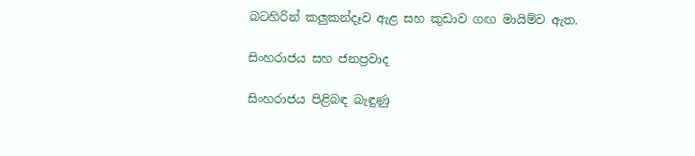බටහිරින් කලුකන්දෑව ඇළ සහ කුඩාව ගඟ මායිම්ව ඇත.

සිංහරාජය සහ ජනප්‍රවාද

සිංහරාජය පිළිබඳ බැඳුණු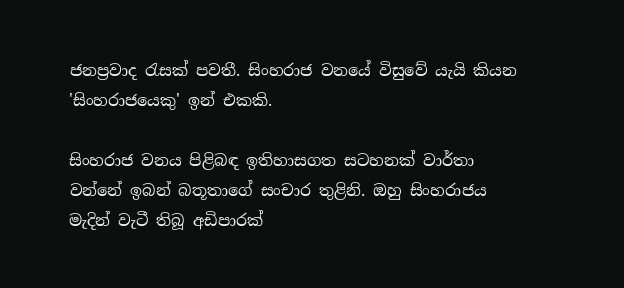ජනප්‍රවාද රැසක් පවතී. සිංහරාජ වනයේ විසුවේ යැයි කියන 'සිංහරාජයෙකු' ඉන් එකකි.

සිංහරාජ වනය පිළිබඳ ඉතිහාසගත සටහනක් වාර්තා වන්නේ ඉබන් බතූතාගේ සංචාර තුළිනි. ඔහු සිංහරාජය මැදින් වැටී තිබූ අඩිපාරක්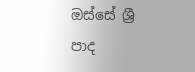ඔස්සේ ශ්‍රී පාද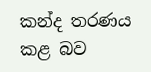කන්ද තරණය කළ බව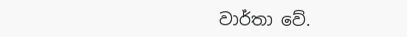වාර්තා වේ.